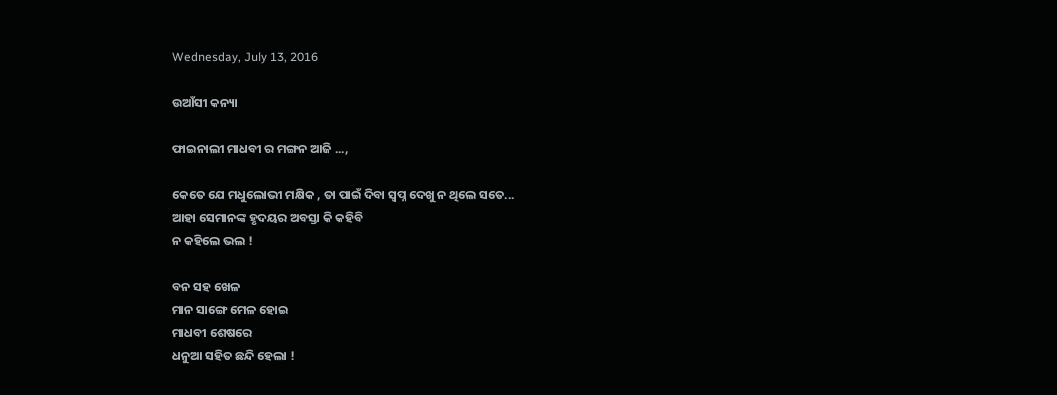Wednesday, July 13, 2016

ଉଆଁସୀ କନ୍ୟା

ଫାଇନାଲୀ ମାଧବୀ ର ମଙ୍ଗନ ଆଜି ...,

କେତେ ଯେ ମଧୁଲୋଭୀ ମକ୍ଷିକ , ତା ପାଇଁ ଦିବା ସ୍ଵପ୍ନ ଦେଖୁ ନ ଥିଲେ ସତେ...
ଆହା ସେମାନଙ୍କ ହୃଦୟର ଅବସ୍ତା କି କହିବି
ନ କହିଲେ ଭଲ !

ବନ ସହ ଖେଳ
ମାନ ସାଙ୍ଗେ ମେଳ ହୋଇ
ମାଧବୀ ଶେଷରେ
ଧନୁଆ ସହିତ ଛନ୍ଦି ହେଲା !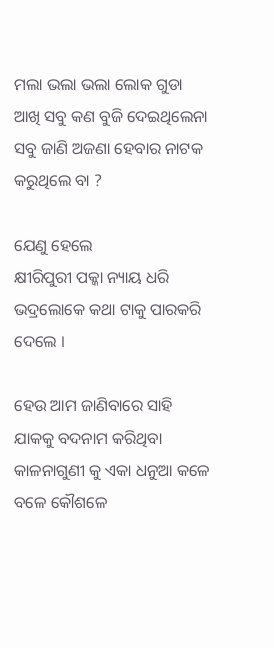ମଲା ଭଲା ଭଲା ଲୋକ ଗୁଡା
ଆଖି ସବୁ କଣ ବୁଜି ଦେଇଥିଲେନା
ସବୁ ଜାଣି ଅଜଣା ହେବାର ନାଟକ କରୁଥିଲେ ବା ?

ଯେଣୁ ହେଲେ
କ୍ଷୀରିପୁରୀ ପକ୍କା ନ୍ୟାୟ ଧରି
ଭଦ୍ରଲୋକେ କଥା ଟାକୁ ପାରକରି ଦେଲେ ।

ହେଉ ଆମ ଜାଣିବାରେ ସାହି ଯାକକୁ ବଦନାମ କରିଥିବା
କାଳନାଗୁଣୀ କୁ ଏକା ଧନୁଆ କଳେ ବଳେ କୌଶଳେ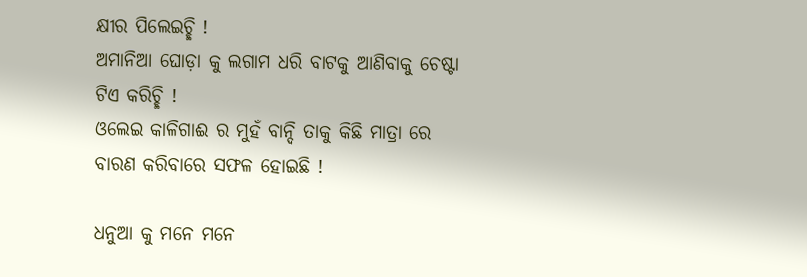କ୍ଷୀର ପିଲେଇଚ୍ଛି !
ଅମାନିଆ ଘୋଡ଼ା କୁ ଲଗାମ ଧରି ବାଟକୁ ଆଣିବାକୁ ଚେଷ୍ଟା ଟିଏ କରିଚ୍ଛି !
ଓଲେଇ କାଳିଗାଈ ର ମୁହଁ ବାନ୍ଦି ତାକୁ କିଛି ମାତ୍ରା ରେ ବାରଣ କରିବାରେ ସଫଳ ହୋଇଛି !

ଧନୁଆ କୁ ମନେ ମନେ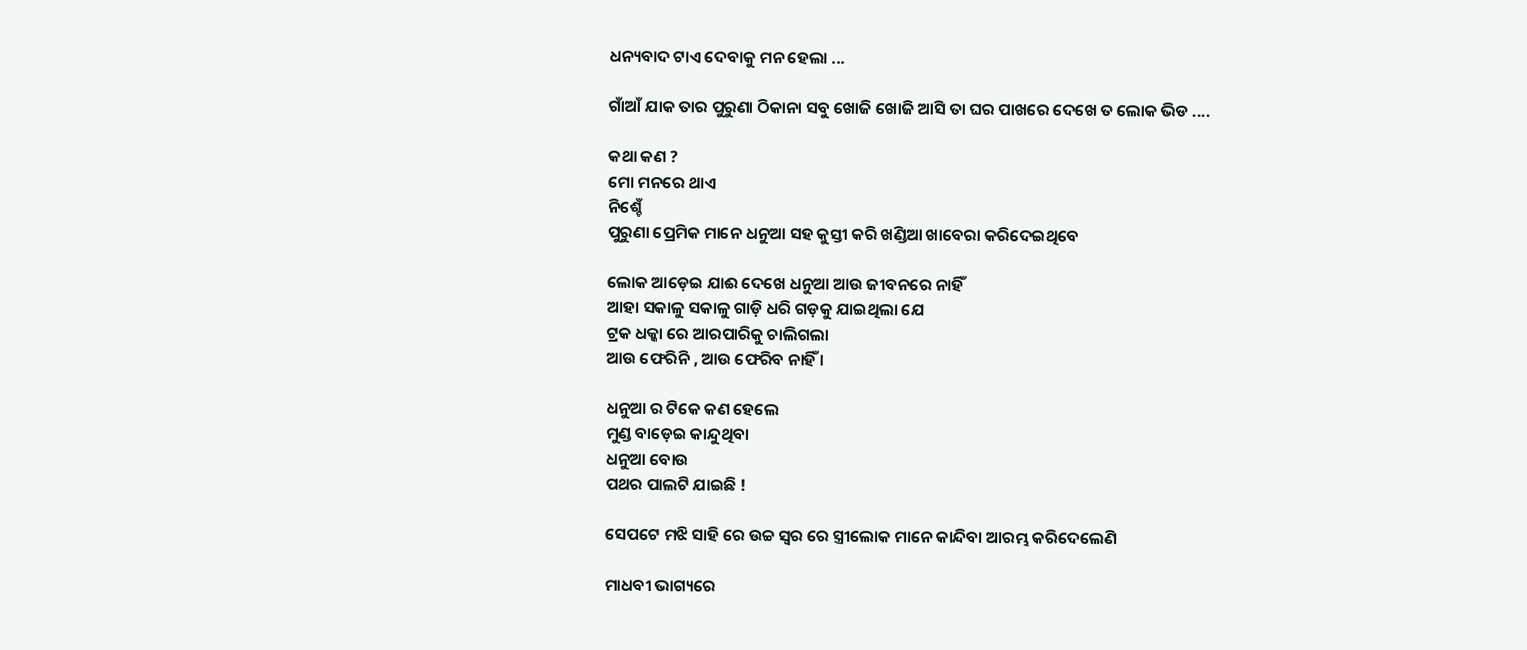ଧନ୍ୟବାଦ ଟାଏ ଦେବାକୁ ମନ ହେଲା ...

ଗାଁଆଁ ଯାକ ତାର ପୁରୁଣା ଠିକାନା ସବୁ ଖୋଜି ଖୋଜି ଆସି ତା ଘର ପାଖରେ ଦେଖେ ତ ଲୋକ ଭିଡ ....

କଥା କଣ ?
ମୋ ମନରେ ଥାଏ
ନିଶ୍ଚେଁ
ପୁରୁଣା ପ୍ରେମିକ ମାନେ ଧନୁଆ ସହ କୁସ୍ତୀ କରି ଖଣ୍ଡିଆ ଖାବେରା କରିଦେଇଥିବେ

ଲୋକ ଆଡ଼େଇ ଯାଈ ଦେଖେ ଧନୁଆ ଆଉ ଜୀବନରେ ନାହିଁ
ଆହା ସକାଳୁ ସକାଳୁ ଗାଡ଼ି ଧରି ଗଡ଼କୁ ଯାଇଥିଲା ଯେ
ଟ୍ରକ ଧକ୍କା ରେ ଆରପାରିକୁ ଚାଲିଗଲା
ଆଉ ଫେରିନି , ଆଉ ଫେରିବ ନାହିଁ ।

ଧନୁଆ ର ଟିକେ କଣ ହେଲେ
ମୁଣ୍ଡ ବାଡ଼େଇ କାନ୍ଦୁଥିବା
ଧନୁଆ ବୋଉ
ପଥର ପାଲଟି ଯାଇଛି !

ସେପଟେ ମଝି ସାହି ରେ ଉଚ୍ଚ ସ୍ଵର ରେ ସ୍ତ୍ରୀଲୋକ ମାନେ କାନ୍ଦିବା ଆରମ୍ଭ କରିଦେଲେଣି

ମାଧବୀ ଭାଗ୍ୟରେ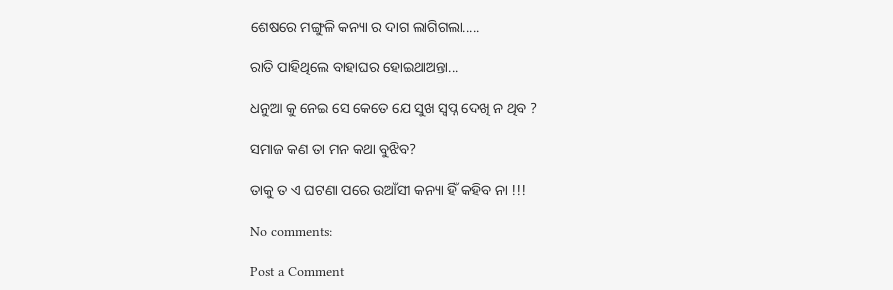ଶେଷରେ ମଙ୍ଗୁଳି କନ୍ୟା ର ଦାଗ ଲାଗିଗଲା.....

ରାତି ପାହିଥିଲେ ବାହାଘର ହୋଇଥାଅନ୍ତା...

ଧନୁଆ କୁ ନେଇ ସେ କେତେ ଯେ ସୁଖ ସ୍ଵପ୍ନ ଦେଖି ନ ଥିବ ?

ସମାଜ କଣ ତା ମନ କଥା ବୁଝିବ?

ତାକୁ ତ ଏ ଘଟଣା ପରେ ଉଆଁସୀ କନ୍ୟା ହିଁ କହିବ ନା !!!

No comments:

Post a Comment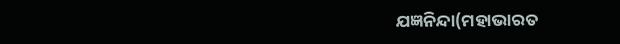ଯଜ୍ଞନିନ୍ଦା(ମହାଭାରତ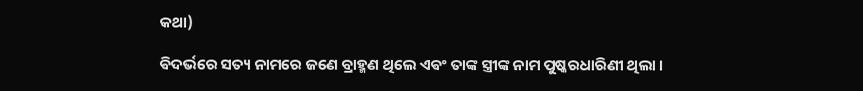କଥା)

ଵିଦର୍ଭରେ ସତ୍ୟ ନାମରେ ଜଣେ ବ୍ରାହ୍ମଣ ଥିଲେ ଏଵଂ ତାଙ୍କ ସ୍ତ୍ରୀଙ୍କ ନାମ ପୁଷ୍କରଧାରିଣୀ ଥିଲା ।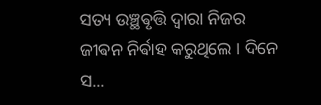ସତ୍ୟ ଉଞ୍ଛଵୃତ୍ତି ଦ୍ଵାରା ନିଜର ଜୀଵନ ନିର୍ଵାହ କରୁଥିଲେ ‌। ଦିନେ ସ...